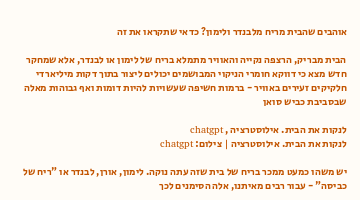אוהבים שהבית מריח מלבנדר ולימון? כדאי שתקראו את זה

הבית מבריק, הרצפה נקייה והאוויר מתמלא בריח של לימון או לבנדר, אלא שמחקר חדש מצא כי דווקא חומרי הניקוי המבושמים יכולים ליצור בתוך דקות מיליארדי חלקיקים זעירים באוויר - ברמות חשיפה שעשויות להיות דומות ואף גבוהות מאלה שבסביבת כביש סואן

לנקות את הבית. אילוסטרציה , chatgpt
לנקות את הבית. אילוסטרציה | צילום: chatgpt

יש משהו כמעט ממכר בריח של בית שזה עתה נוקה. לימון, אורן, לבנדר או "ריח של כביסה" - עבור רבים מאיתנו, אלה הסימנים לכך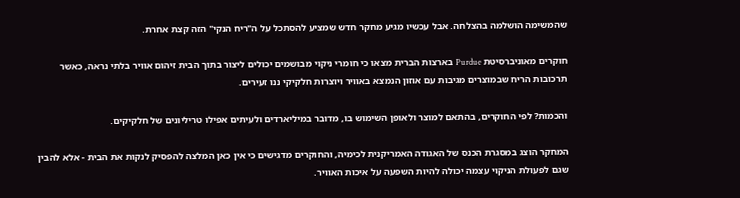שהמשימה הושלמה בהצלחה. אבל עכשיו מגיע מחקר חדש שמציע להסתכל על ה"ריח הנקי" הזה קצת אחרת.

חוקרים מאוניברסיטת Purdue בארצות הברית מצאו כי חומרי ניקוי מבושמים יכולים ליצור בתוך הבית זיהום אוויר בלתי נראה, כאשר תרכובות הריח שבמוצרים מגיבות עם אוזון הנמצא באוויר ויוצרות חלקיקי ננו זעירים.

והכמות? לפי החוקרים, בהתאם למוצר ולאופן השימוש בו, מדובר במיליארדים ולעיתים אפילו טריליונים של חלקיקים.

המחקר הוצג במסגרת הכנס של האגודה האמריקנית לכימיה, והחוקרים מדגישים כי אין כאן המלצה להפסיק לנקות את הבית - אלא להבין שגם לפעולת הניקוי עצמה יכולה להיות השפעה על איכות האוויר.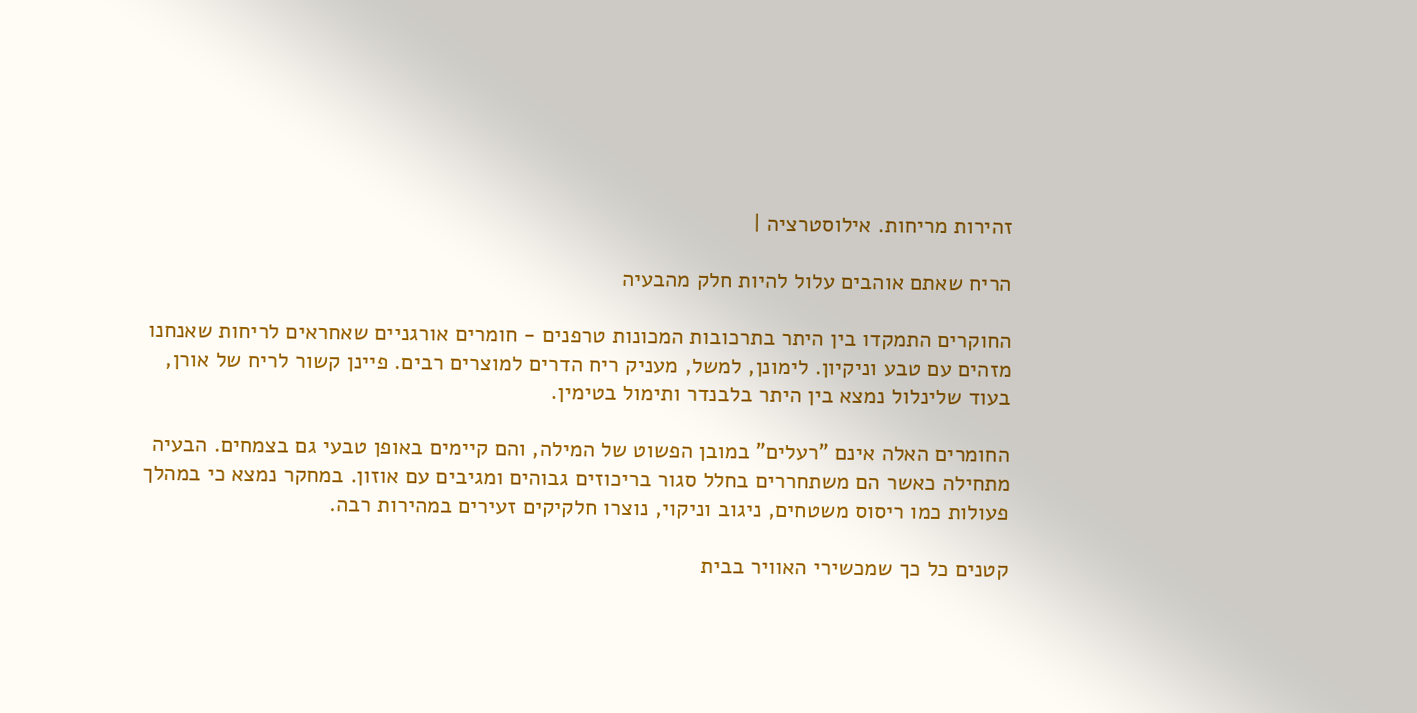זהירות מריחות. אילוסטרציה |

הריח שאתם אוהבים עלול להיות חלק מהבעיה

החוקרים התמקדו בין היתר בתרכובות המכונות טרפנים - חומרים אורגניים שאחראים לריחות שאנחנו מזהים עם טבע וניקיון. לימונן, למשל, מעניק ריח הדרים למוצרים רבים. פיינן קשור לריח של אורן, בעוד שלינלול נמצא בין היתר בלבנדר ותימול בטימין.

החומרים האלה אינם "רעלים" במובן הפשוט של המילה, והם קיימים באופן טבעי גם בצמחים. הבעיה מתחילה כאשר הם משתחררים בחלל סגור בריכוזים גבוהים ומגיבים עם אוזון. במחקר נמצא כי במהלך פעולות כמו ריסוס משטחים, ניגוב וניקוי, נוצרו חלקיקים זעירים במהירות רבה.

קטנים כל כך שמכשירי האוויר בבית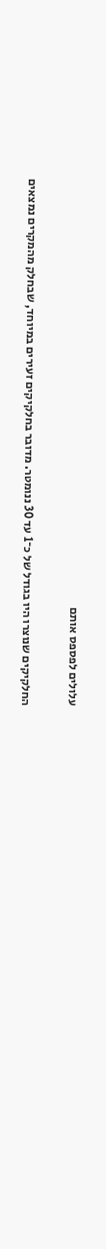עלולים לפספס אותם

החלקיקים שנוצרו היו בגודל של כ־1 עד 30 ננומטר. מדובר בחלקיקים זעירים במיוחד, שבחלק מהמקרים נמצאים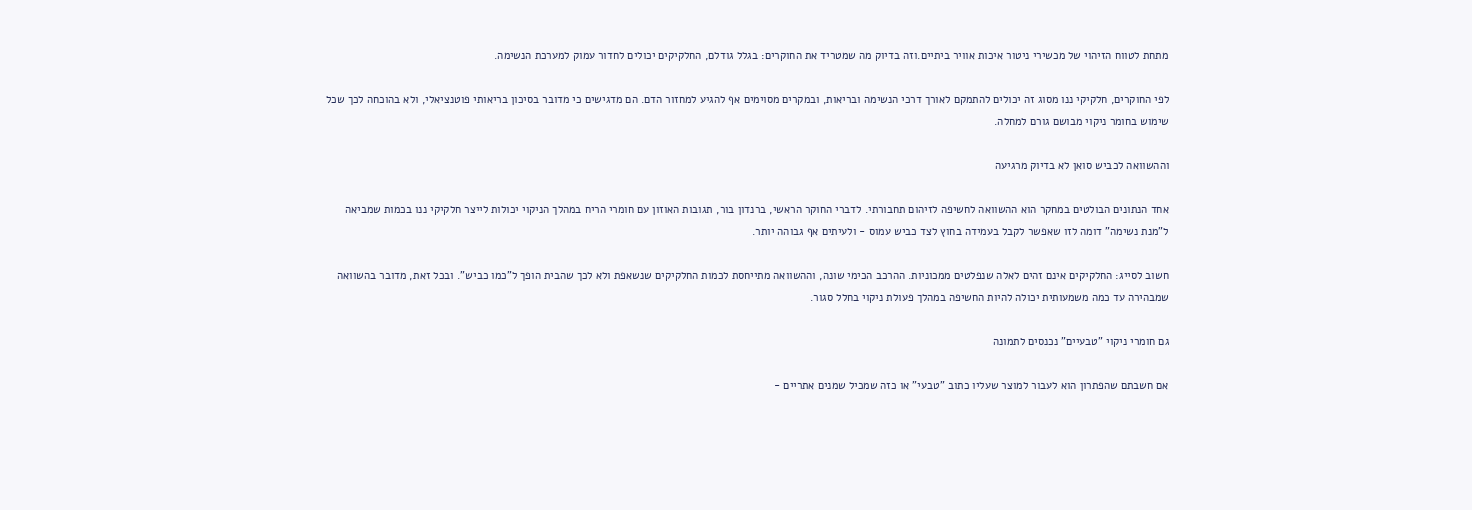מתחת לטווח הזיהוי של מכשירי ניטור איכות אוויר ביתיים.וזה בדיוק מה שמטריד את החוקרים: בגלל גודלם, החלקיקים יכולים לחדור עמוק למערכת הנשימה.

לפי החוקרים, חלקיקי ננו מסוג זה יכולים להתמקם לאורך דרכי הנשימה ובריאות, ובמקרים מסוימים אף להגיע למחזור הדם. הם מדגישים כי מדובר בסיכון בריאותי פוטנציאלי, ולא בהוכחה לכך שכל שימוש בחומר ניקוי מבושם גורם למחלה.

וההשוואה לכביש סואן לא בדיוק מרגיעה

אחד הנתונים הבולטים במחקר הוא ההשוואה לחשיפה לזיהום תחבורתי. לדברי החוקר הראשי, ברנדון בור, תגובות האוזון עם חומרי הריח במהלך הניקוי יכולות לייצר חלקיקי ננו בכמות שמביאה ל"מנת נשימה" דומה לזו שאפשר לקבל בעמידה בחוץ לצד כביש עמוס - ולעיתים אף גבוהה יותר.

חשוב לסייג: החלקיקים אינם זהים לאלה שנפלטים ממכוניות. ההרכב הכימי שונה, וההשוואה מתייחסת לכמות החלקיקים שנשאפת ולא לכך שהבית הופך ל"כמו כביש". ובכל זאת, מדובר בהשוואה שמבהירה עד כמה משמעותית יכולה להיות החשיפה במהלך פעולת ניקוי בחלל סגור.

גם חומרי ניקוי "טבעיים" נכנסים לתמונה

אם חשבתם שהפתרון הוא לעבור למוצר שעליו כתוב "טבעי" או כזה שמכיל שמנים אתריים -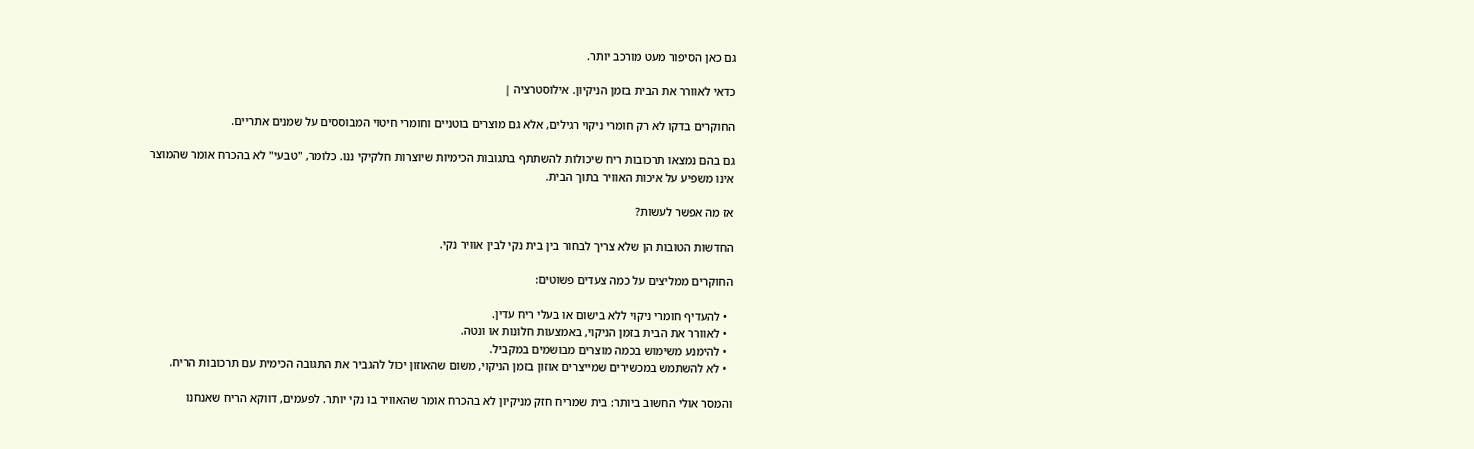גם כאן הסיפור מעט מורכב יותר.

כדאי לאוורר את הבית בזמן הניקיון. אילוסטרציה |

החוקרים בדקו לא רק חומרי ניקוי רגילים, אלא גם מוצרים בוטניים וחומרי חיטוי המבוססים על שמנים אתריים.

גם בהם נמצאו תרכובות ריח שיכולות להשתתף בתגובות הכימיות שיוצרות חלקיקי ננו. כלומר, "טבעי" לא בהכרח אומר שהמוצר אינו משפיע על איכות האוויר בתוך הבית.

אז מה אפשר לעשות?

החדשות הטובות הן שלא צריך לבחור בין בית נקי לבין אוויר נקי.

החוקרים ממליצים על כמה צעדים פשוטים:

  • להעדיף חומרי ניקוי ללא בישום או בעלי ריח עדין.
  • לאוורר את הבית בזמן הניקוי, באמצעות חלונות או ונטה.
  • להימנע משימוש בכמה מוצרים מבושמים במקביל.
  • לא להשתמש במכשירים שמייצרים אוזון בזמן הניקוי, משום שהאוזון יכול להגביר את התגובה הכימית עם תרכובות הריח.

והמסר אולי החשוב ביותר: בית שמריח חזק מניקיון לא בהכרח אומר שהאוויר בו נקי יותר. לפעמים, דווקא הריח שאנחנו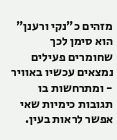מזהים כ"נקי ורענן" הוא סימן לכך שחומרים פעילים נמצאים עכשיו באוויר - ומתרחשות בו תגובות כימיות שאי אפשר לראות בעין.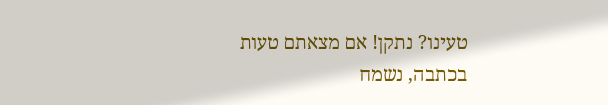טעינו? נתקן! אם מצאתם טעות בכתבה, נשמח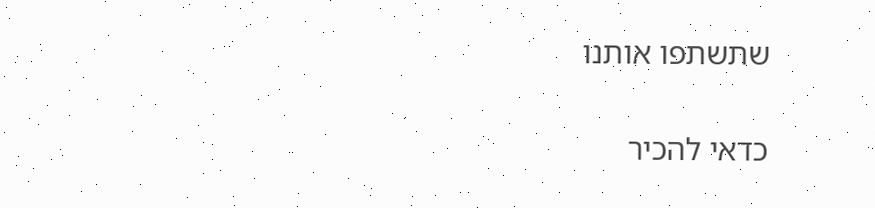שתשתפו אותנו

כדאי להכיר